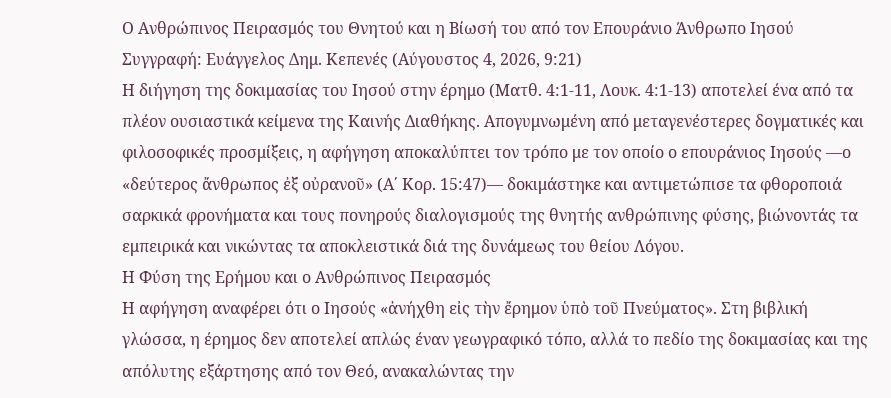Ο Ανθρώπινος Πειρασμός του Θνητού και η Βίωσή του από τον Επουράνιο Άνθρωπο Ιησού
Συγγραφή: Ευάγγελος Δημ. Κεπενές (Αύγουστος 4, 2026, 9:21)
Η διήγηση της δοκιμασίας του Ιησού στην έρημο (Ματθ. 4:1-11, Λουκ. 4:1-13) αποτελεί ένα από τα πλέον ουσιαστικά κείμενα της Καινής Διαθήκης. Απογυμνωμένη από μεταγενέστερες δογματικές και φιλοσοφικές προσμίξεις, η αφήγηση αποκαλύπτει τον τρόπο με τον οποίο ο επουράνιος Ιησούς —ο «δεύτερος ἄνθρωπος ἐξ οὐρανοῦ» (Α΄ Κορ. 15:47)— δοκιμάστηκε και αντιμετώπισε τα φθοροποιά σαρκικά φρονήματα και τους πονηρούς διαλογισμούς της θνητής ανθρώπινης φύσης, βιώνοντάς τα εμπειρικά και νικώντας τα αποκλειστικά διά της δυνάμεως του θείου Λόγου.
Η Φύση της Ερήμου και ο Ανθρώπινος Πειρασμός
Η αφήγηση αναφέρει ότι ο Ιησούς «ἀνήχθη εἰς τὴν ἔρημον ὑπὸ τοῦ Πνεύματος». Στη βιβλική γλώσσα, η έρημος δεν αποτελεί απλώς έναν γεωγραφικό τόπο, αλλά το πεδίο της δοκιμασίας και της απόλυτης εξάρτησης από τον Θεό, ανακαλώντας την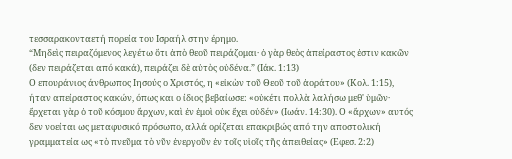τεσσαρακονταετή πορεία του Ισραήλ στην έρημο.
“Μηδεὶς πειραζόμενος λεγέτω ὅτι ἀπὸ θεοῦ πειράζομαι· ὁ γὰρ θεὸς ἀπείραστος ἐστιν κακῶν (δεν πειράζεται από κακά), πειράζει δὲ αὐτὸς οὐδένα.” (Ιάκ. 1:13)
Ο επουράνιος άνθρωπος Ιησούς ο Χριστός, η «εἰκὼν τοῦ Θεοῦ τοῦ ἀοράτου» (Κολ. 1:15), ήταν απείραστος κακών, όπως και ο ίδιος βεβαίωσε: «οὐκέτι πολλὰ λαλήσω μεθ' ὑμῶν· ἔρχεται γὰρ ὁ τοῦ κόσμου ἄρχων, καὶ ἐν ἐμοὶ οὐκ ἔχει οὐδέν» (Ιωάν. 14:30). Ο «ἄρχων» αυτός δεν νοείται ως μεταφυσικό πρόσωπο, αλλά ορίζεται επακριβώς από την αποστολική γραμματεία ως «τὸ πνεῦμα τὸ νῦν ἐνεργοῦν ἐν τοῖς υἱοῖς τῆς ἀπειθείας» (Εφεσ. 2:2)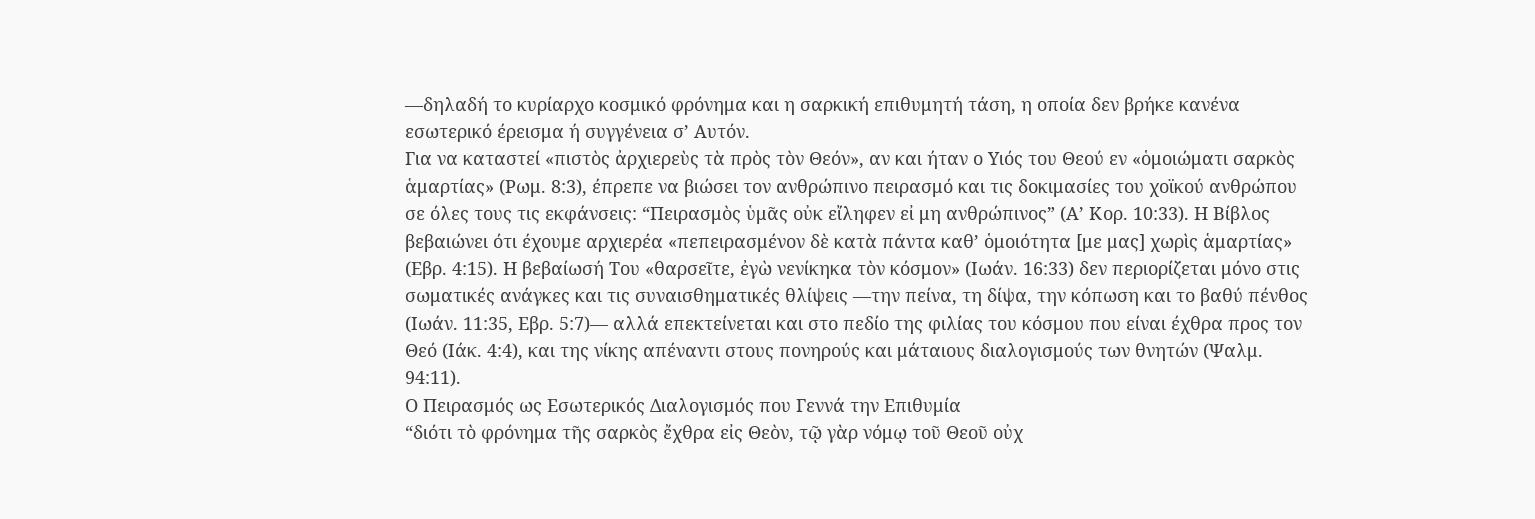—δηλαδή το κυρίαρχο κοσμικό φρόνημα και η σαρκική επιθυμητή τάση, η οποία δεν βρήκε κανένα εσωτερικό έρεισμα ή συγγένεια σ’ Αυτόν.
Για να καταστεί «πιστὸς ἀρχιερεὺς τὰ πρὸς τὸν Θεόν», αν και ήταν ο Υιός του Θεού εν «ὁμοιώματι σαρκὸς ἁμαρτίας» (Ρωμ. 8:3), έπρεπε να βιώσει τον ανθρώπινο πειρασμό και τις δοκιμασίες του χοϊκού ανθρώπου σε όλες τους τις εκφάνσεις: “Πειρασμὸς ὑμᾶς οὐκ εἴληφεν εἰ μη ανθρώπινος” (Α’ Κορ. 10:33). Η Βίβλος βεβαιώνει ότι έχουμε αρχιερέα «πεπειρασμένον δὲ κατὰ πάντα καθ’ ὁμοιότητα [με μας] χωρὶς ἁμαρτίας» (Εβρ. 4:15). Η βεβαίωσή Του «θαρσεῖτε, ἐγὼ νενίκηκα τὸν κόσμον» (Ιωάν. 16:33) δεν περιορίζεται μόνο στις σωματικές ανάγκες και τις συναισθηματικές θλίψεις —την πείνα, τη δίψα, την κόπωση και το βαθύ πένθος (Ιωάν. 11:35, Εβρ. 5:7)— αλλά επεκτείνεται και στο πεδίο της φιλίας του κόσμου που είναι έχθρα προς τον Θεό (Ιάκ. 4:4), και της νίκης απέναντι στους πονηρούς και μάταιους διαλογισμούς των θνητών (Ψαλμ. 94:11).
Ο Πειρασμός ως Εσωτερικός Διαλογισμός που Γεννά την Επιθυμία
“διότι τὸ φρόνημα τῆς σαρκὸς ἔχθρα εἰς Θεὸν, τῷ γὰρ νόμῳ τοῦ Θεοῦ οὐχ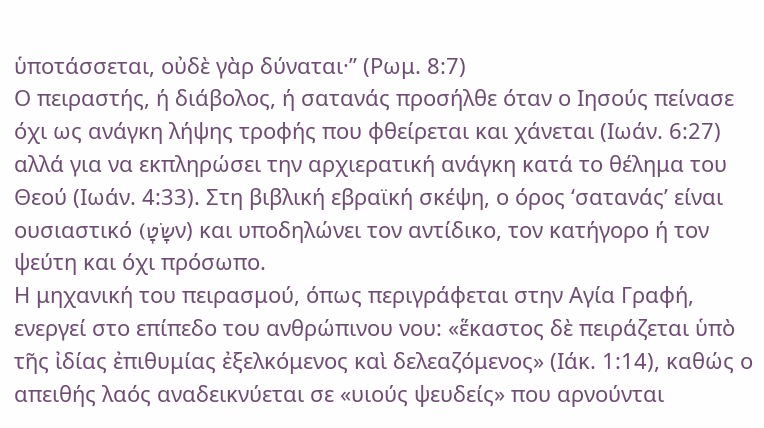ὑποτάσσεται, οὐδὲ γὰρ δύναται·” (Ρωμ. 8:7)
Ο πειραστής, ή διάβολος, ή σατανάς προσήλθε όταν ο Ιησούς πείνασε όχι ως ανάγκη λήψης τροφής που φθείρεται και χάνεται (Ιωάν. 6:27) αλλά για να εκπληρώσει την αρχιερατική ανάγκη κατά το θέλημα του Θεού (Ιωάν. 4:33). Στη βιβλική εβραϊκή σκέψη, ο όρος ‘σατανάς’ είναι ουσιαστικό (שָׂטָν) και υποδηλώνει τον αντίδικο, τον κατήγορο ή τον ψεύτη και όχι πρόσωπο.
Η μηχανική του πειρασμού, όπως περιγράφεται στην Αγία Γραφή, ενεργεί στο επίπεδο του ανθρώπινου νου: «ἕκαστος δὲ πειράζεται ὑπὸ τῆς ἰδίας ἐπιθυμίας ἐξελκόμενος καὶ δελεαζόμενος» (Ιάκ. 1:14), καθώς ο απειθής λαός αναδεικνύεται σε «υιούς ψευδείς» που αρνούνται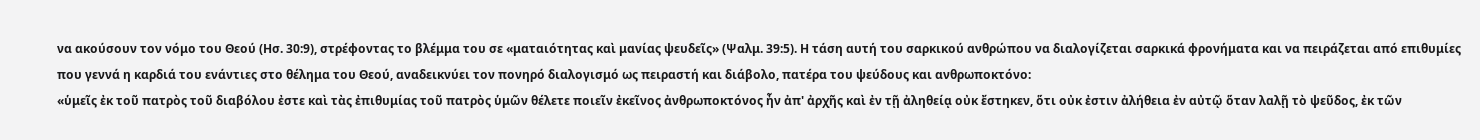να ακούσουν τον νόμο του Θεού (Ησ. 30:9), στρέφοντας το βλέμμα του σε «ματαιότητας καὶ μανίας ψευδεῖς» (Ψαλμ. 39:5). Η τάση αυτή του σαρκικού ανθρώπου να διαλογίζεται σαρκικά φρονήματα και να πειράζεται από επιθυμίες που γεννά η καρδιά του ενάντιες στο θέλημα του Θεού, αναδεικνύει τον πονηρό διαλογισμό ως πειραστή και διάβολο, πατέρα του ψεύδους και ανθρωποκτόνο:
«ὑμεῖς ἐκ τοῦ πατρὸς τοῦ διαβόλου ἐστε καὶ τὰς ἐπιθυμίας τοῦ πατρὸς ὑμῶν θέλετε ποιεῖν ἐκεῖνος ἀνθρωποκτόνος ἦν ἀπ' ἀρχῆς καὶ ἐν τῇ ἀληθείᾳ οὐκ ἔστηκεν, ὅτι οὐκ ἐστιν ἀλήθεια ἐν αὐτῷ ὅταν λαλῇ τὸ ψεῦδος, ἐκ τῶν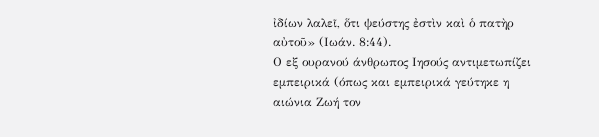ἰδίων λαλεῖ, ὅτι ψεύστης ἐστὶν καὶ ὁ πατὴρ αὐτοῦ» (Ιωάν. 8:44).
Ο εξ ουρανού άνθρωπος Ιησούς αντιμετωπίζει εμπειρικά (όπως και εμπειρικά γεύτηκε η αιώνια Ζωή τον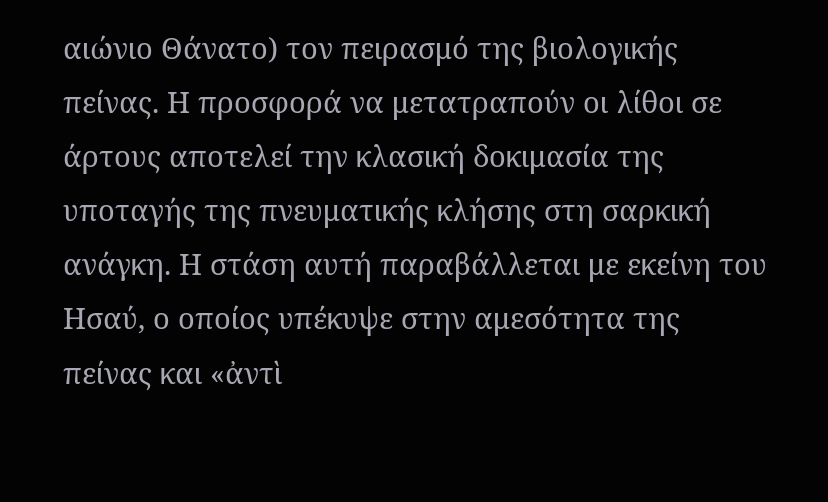αιώνιο Θάνατο) τον πειρασμό της βιολογικής πείνας. Η προσφορά να μετατραπούν οι λίθοι σε άρτους αποτελεί την κλασική δοκιμασία της υποταγής της πνευματικής κλήσης στη σαρκική ανάγκη. Η στάση αυτή παραβάλλεται με εκείνη του Ησαύ, ο οποίος υπέκυψε στην αμεσότητα της πείνας και «ἀντὶ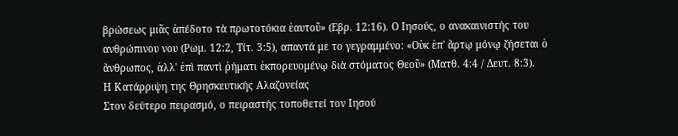βρώσεως μιᾶς ἀπέδοτο τὰ πρωτοτόκια ἑαυτοῦ» (Εβρ. 12:16). Ο Ιησούς, ο ανακαινιστής του ανθρώπινου νου (Ρωμ. 12:2, Τίτ. 3:5), απαντά με το γεγραμμένο: «Οὐκ ἐπ' ἄρτῳ μόνῳ ζήσεται ὁ ἄνθρωπος, ἀλλ' ἐπὶ παντὶ ῥήματι ἐκπορευομένῳ διὰ στόματος Θεοῦ» (Ματθ. 4:4 / Δευτ. 8:3).
Η Κατάρριψη της Θρησκευτικής Αλαζονείας
Στον δεύτερο πειρασμό, ο πειραστής τοποθετεί τον Ιησού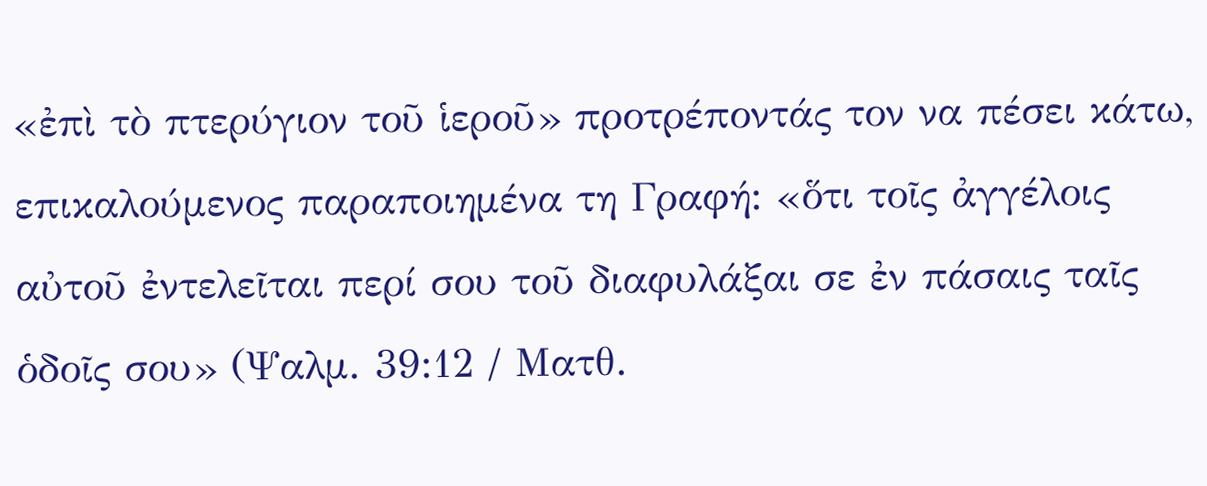«ἐπὶ τὸ πτερύγιον τοῦ ἱεροῦ» προτρέποντάς τον να πέσει κάτω, επικαλούμενος παραποιημένα τη Γραφή: «ὅτι τοῖς ἀγγέλοις αὐτοῦ ἐντελεῖται περί σου τοῦ διαφυλάξαι σε ἐν πάσαις ταῖς ὁδοῖς σου» (Ψαλμ. 39:12 / Ματθ.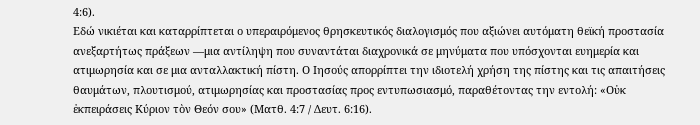4:6).
Εδώ νικιέται και καταρρίπτεται ο υπεραιρόμενος θρησκευτικός διαλογισμός που αξιώνει αυτόματη θεϊκή προστασία ανεξαρτήτως πράξεων —μια αντίληψη που συναντάται διαχρονικά σε μηνύματα που υπόσχονται ευημερία και ατιμωρησία και σε μια ανταλλακτική πίστη. Ο Ιησούς απορρίπτει την ιδιοτελή χρήση της πίστης και τις απαιτήσεις θαυμάτων, πλουτισμού, ατιμωρησίας και προστασίας προς εντυπωσιασμό, παραθέτοντας την εντολή: «Οὐκ ἐκπειράσεις Κύριον τὸν Θεόν σου» (Ματθ. 4:7 / Δευτ. 6:16).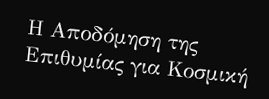Η Αποδόμηση της Επιθυμίας για Κοσμική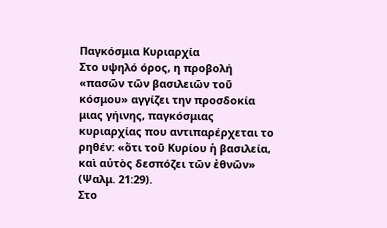Παγκόσμια Κυριαρχία
Στο υψηλό όρος, η προβολή «πασῶν τῶν βασιλειῶν τοῦ κόσμου» αγγίζει την προσδοκία μιας γήινης, παγκόσμιας κυριαρχίας που αντιπαρέρχεται το ρηθέν: «ὅτι τοῦ Κυρίου ἡ βασιλεία, καὶ αὐτὸς δεσπόζει τῶν ἐθνῶν» (Ψαλμ. 21:29).
Στο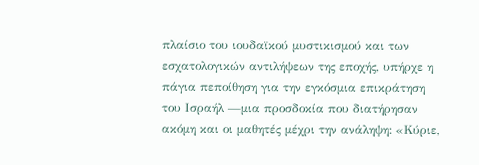πλαίσιο του ιουδαϊκού μυστικισμού και των εσχατολογικών αντιλήψεων της εποχής, υπήρχε η πάγια πεποίθηση για την εγκόσμια επικράτηση του Ισραήλ —μια προσδοκία που διατήρησαν ακόμη και οι μαθητές μέχρι την ανάληψη: «Κύριε,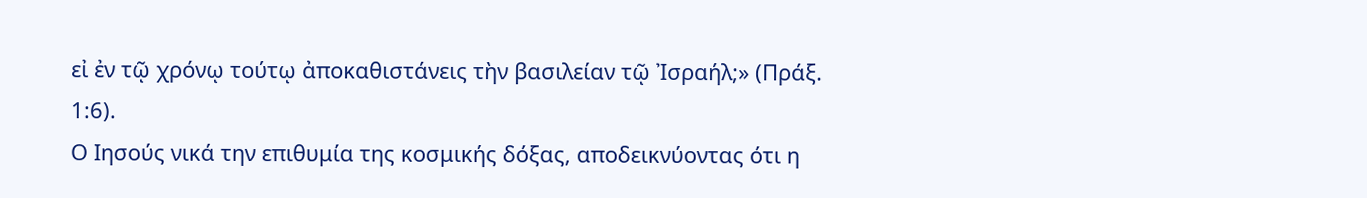εἰ ἐν τῷ χρόνῳ τούτῳ ἀποκαθιστάνεις τὴν βασιλείαν τῷ Ἰσραήλ;» (Πράξ. 1:6).
Ο Ιησούς νικά την επιθυμία της κοσμικής δόξας, αποδεικνύοντας ότι η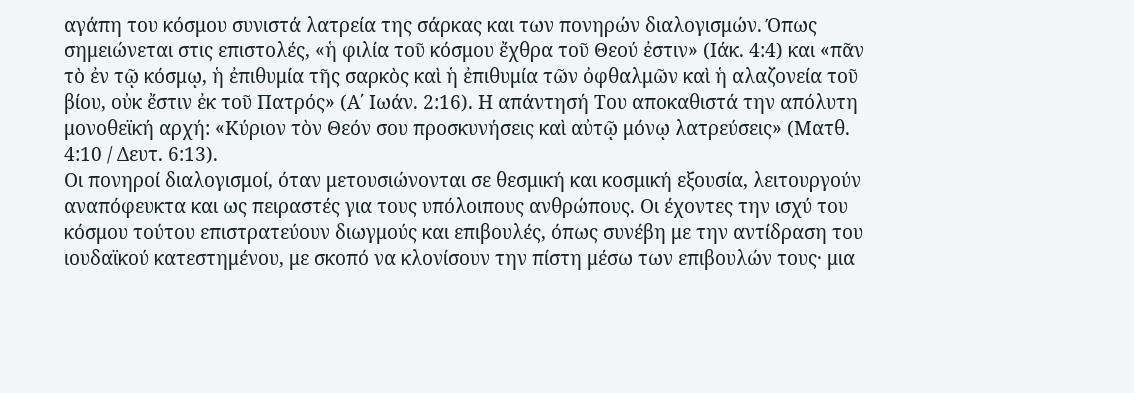αγάπη του κόσμου συνιστά λατρεία της σάρκας και των πονηρών διαλογισμών. Όπως σημειώνεται στις επιστολές, «ἡ φιλία τοῦ κόσμου ἔχθρα τοῦ Θεού ἐστιν» (Ιάκ. 4:4) και «πᾶν τὸ ἐν τῷ κόσμῳ, ἡ ἐπιθυμία τῆς σαρκὸς καὶ ἡ ἐπιθυμία τῶν ὀφθαλμῶν καὶ ἡ αλαζονεία τοῦ βίου, οὐκ ἔστιν ἐκ τοῦ Πατρός» (Α΄ Ιωάν. 2:16). Η απάντησή Του αποκαθιστά την απόλυτη μονοθεϊκή αρχή: «Κύριον τὸν Θεόν σου προσκυνήσεις καὶ αὐτῷ μόνῳ λατρεύσεις» (Ματθ. 4:10 / Δευτ. 6:13).
Οι πονηροί διαλογισμοί, όταν μετουσιώνονται σε θεσμική και κοσμική εξουσία, λειτουργούν αναπόφευκτα και ως πειραστές για τους υπόλοιπους ανθρώπους. Οι έχοντες την ισχύ του κόσμου τούτου επιστρατεύουν διωγμούς και επιβουλές, όπως συνέβη με την αντίδραση του ιουδαϊκού κατεστημένου, με σκοπό να κλονίσουν την πίστη μέσω των επιβουλών τους· μια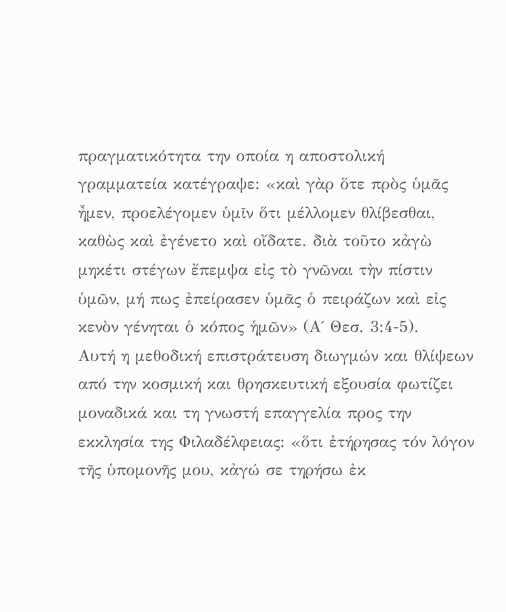πραγματικότητα την οποία η αποστολική γραμματεία κατέγραψε: «καὶ γὰρ ὅτε πρὸς ὑμᾶς ἦμεν, προελέγομεν ὑμῖν ὅτι μέλλομεν θλίβεσθαι, καθὼς καὶ ἐγένετο καὶ οἴδατε. διὰ τοῦτο κἀγὼ μηκέτι στέγων ἔπεμψα εἰς τὸ γνῶναι τὴν πίστιν ὑμῶν, μή πως ἐπείρασεν ὑμᾶς ὁ πειράζων καὶ εἰς κενὸν γένηται ὁ κόπος ἡμῶν» (Α΄ Θεσ. 3:4-5).
Αυτή η μεθοδική επιστράτευση διωγμών και θλίψεων από την κοσμική και θρησκευτική εξουσία φωτίζει μοναδικά και τη γνωστή επαγγελία προς την εκκλησία της Φιλαδέλφειας: «ὅτι ἐτήρησας τόν λόγον τῆς ὑπομονῆς μου, κἀγώ σε τηρήσω ἐκ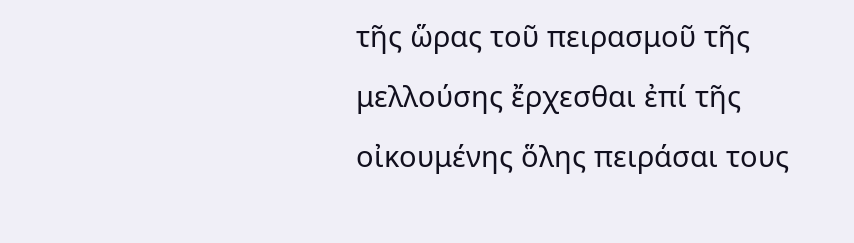τῆς ὥρας τοῦ πειρασμοῦ τῆς μελλούσης ἔρχεσθαι ἐπί τῆς οἰκουμένης ὅλης πειράσαι τους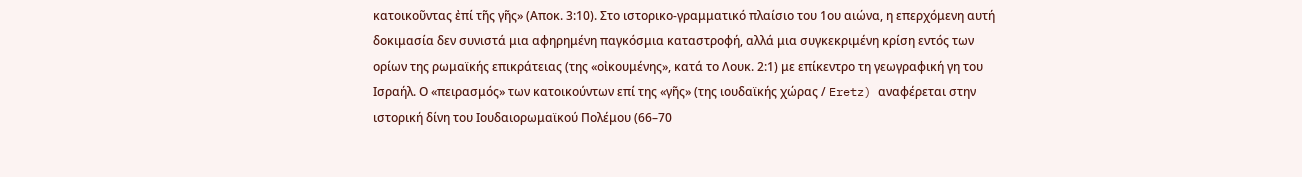κατοικοῦντας ἐπί τῆς γῆς» (Αποκ. 3:10). Στο ιστορικο-γραμματικό πλαίσιο του 1ου αιώνα, η επερχόμενη αυτή δοκιμασία δεν συνιστά μια αφηρημένη παγκόσμια καταστροφή, αλλά μια συγκεκριμένη κρίση εντός των ορίων της ρωμαϊκής επικράτειας (της «οἰκουμένης», κατά το Λουκ. 2:1) με επίκεντρο τη γεωγραφική γη του Ισραήλ. Ο «πειρασμός» των κατοικούντων επί της «γῆς» (της ιουδαϊκής χώρας / Eretz) αναφέρεται στην ιστορική δίνη του Ιουδαιορωμαϊκού Πολέμου (66–70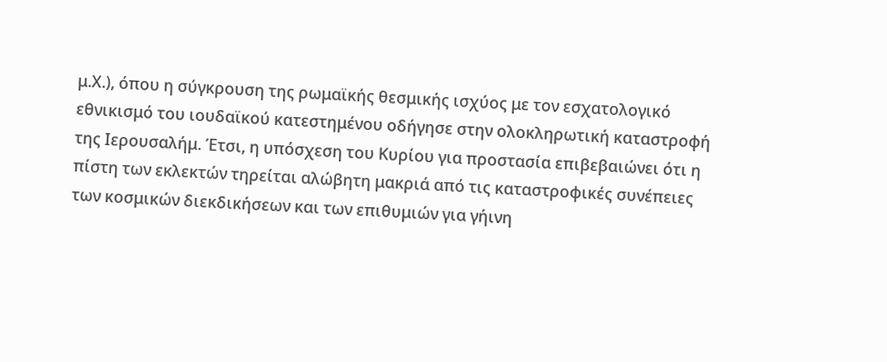μ.Χ.), όπου η σύγκρουση της ρωμαϊκής θεσμικής ισχύος με τον εσχατολογικό εθνικισμό του ιουδαϊκού κατεστημένου οδήγησε στην ολοκληρωτική καταστροφή της Ιερουσαλήμ. Έτσι, η υπόσχεση του Κυρίου για προστασία επιβεβαιώνει ότι η πίστη των εκλεκτών τηρείται αλώβητη μακριά από τις καταστροφικές συνέπειες των κοσμικών διεκδικήσεων και των επιθυμιών για γήινη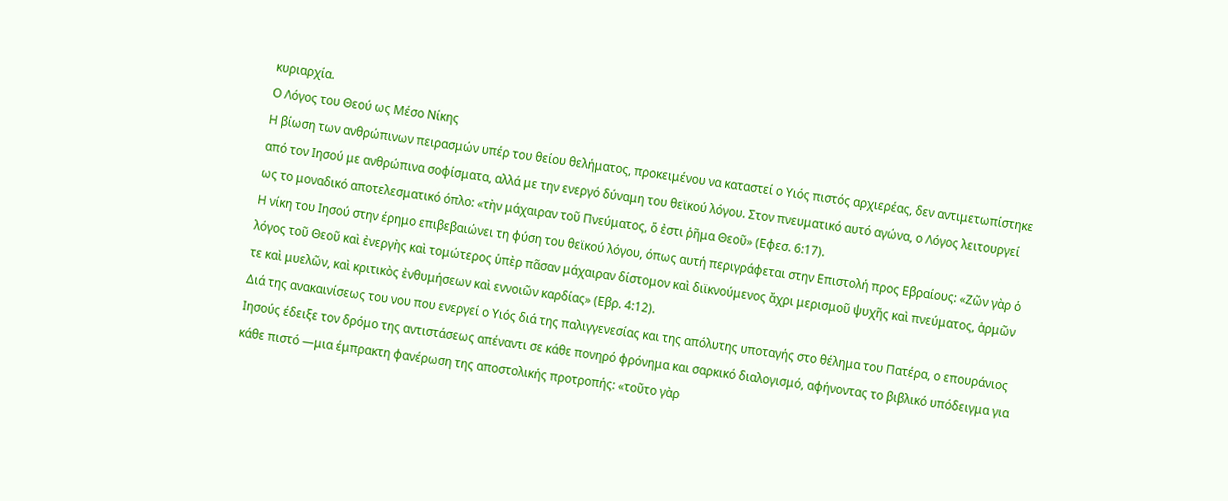κυριαρχία.
Ο Λόγος του Θεού ως Μέσο Νίκης
Η βίωση των ανθρώπινων πειρασμών υπέρ του θείου θελήματος, προκειμένου να καταστεί ο Υιός πιστός αρχιερέας, δεν αντιμετωπίστηκε από τον Ιησού με ανθρώπινα σοφίσματα, αλλά με την ενεργό δύναμη του θεϊκού λόγου. Στον πνευματικό αυτό αγώνα, ο Λόγος λειτουργεί ως το μοναδικό αποτελεσματικό όπλο: «τὴν μάχαιραν τοῦ Πνεύματος, ὅ ἐστι ῥῆμα Θεοῦ» (Εφεσ. 6:17).
Η νίκη του Ιησού στην έρημο επιβεβαιώνει τη φύση του θεϊκού λόγου, όπως αυτή περιγράφεται στην Επιστολή προς Εβραίους: «Ζῶν γὰρ ὁ λόγος τοῦ Θεοῦ καὶ ἐνεργὴς καὶ τομώτερος ὑπὲρ πᾶσαν μάχαιραν δίστομον καὶ διϊκνούμενος ἄχρι μερισμοῦ ψυχῆς καὶ πνεύματος, ἁρμῶν τε καὶ μυελῶν, καὶ κριτικὸς ἐνθυμήσεων καὶ εννοιῶν καρδίας» (Εβρ. 4:12).
Διά της ανακαινίσεως του νου που ενεργεί ο Υιός διά της παλιγγενεσίας και της απόλυτης υποταγής στο θέλημα του Πατέρα, ο επουράνιος Ιησούς έδειξε τον δρόμο της αντιστάσεως απέναντι σε κάθε πονηρό φρόνημα και σαρκικό διαλογισμό, αφήνοντας το βιβλικό υπόδειγμα για κάθε πιστό —μια έμπρακτη φανέρωση της αποστολικής προτροπής: «τοῦτο γὰρ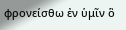φρονείσθω ἐν ὑμῖν ὃ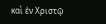καὶ ἐν Χριστῷ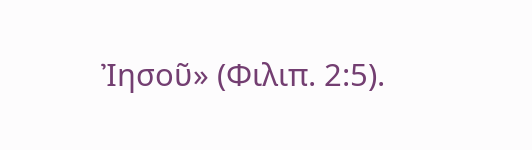Ἰησοῦ» (Φιλιπ. 2:5).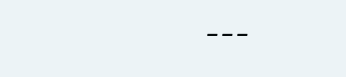---